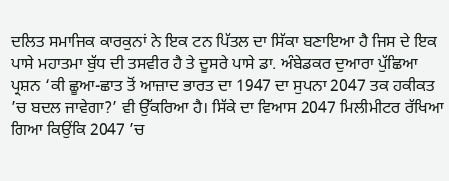ਦਲਿਤ ਸਮਾਜਿਕ ਕਾਰਕੁਨਾਂ ਨੇ ਇਕ ਟਨ ਪਿੱਤਲ ਦਾ ਸਿੱਕਾ ਬਣਾਇਆ ਹੈ ਜਿਸ ਦੇ ਇਕ ਪਾਸੇ ਮਹਾਤਮਾ ਬੁੱਧ ਦੀ ਤਸਵੀਰ ਹੈ ਤੇ ਦੂਸਰੇ ਪਾਸੇ ਡਾ. ਅੰਬੇਡਕਰ ਦੁਆਰਾ ਪੁੱਛਿਆ ਪ੍ਰਸ਼ਨ ‘ਕੀ ਛੂਆ-ਛਾਤ ਤੋਂ ਆਜ਼ਾਦ ਭਾਰਤ ਦਾ 1947 ਦਾ ਸੁਪਨਾ 2047 ਤਕ ਹਕੀਕਤ ’ਚ ਬਦਲ ਜਾਵੇਗਾ?’ ਵੀ ਉੱਕਰਿਆ ਹੈ। ਸਿੱਕੇ ਦਾ ਵਿਆਸ 2047 ਮਿਲੀਮੀਟਰ ਰੱਖਿਆ ਗਿਆ ਕਿਉਂਕਿ 2047 ’ਚ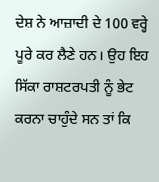ਦੇਸ਼ ਨੇ ਆਜ਼ਾਦੀ ਦੇ 100 ਵਰ੍ਹੇ ਪੂਰੇ ਕਰ ਲੈਣੇ ਹਨ। ਉਹ ਇਹ ਸਿੱਕਾ ਰਾਸ਼ਟਰਪਤੀ ਨੂੰ ਭੇਟ ਕਰਨਾ ਚਾਹੁੰਦੇ ਸਨ ਤਾਂ ਕਿ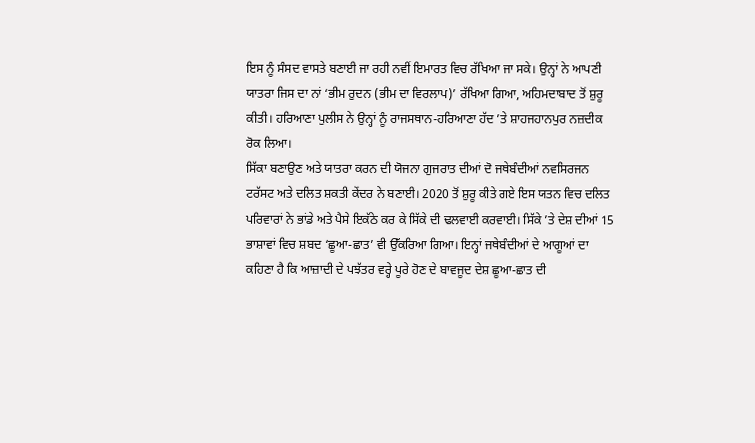ਇਸ ਨੂੰ ਸੰਸਦ ਵਾਸਤੇ ਬਣਾਈ ਜਾ ਰਹੀ ਨਵੀਂ ਇਮਾਰਤ ਵਿਚ ਰੱਖਿਆ ਜਾ ਸਕੇ। ਉਨ੍ਹਾਂ ਨੇ ਆਪਣੀ ਯਾਤਰਾ ਜਿਸ ਦਾ ਨਾਂ ‘ਭੀਮ ਰੁਦਨ (ਭੀਮ ਦਾ ਵਿਰਲਾਪ)’ ਰੱਖਿਆ ਗਿਆ, ਅਹਿਮਦਾਬਾਦ ਤੋਂ ਸ਼ੁਰੂ ਕੀਤੀ। ਹਰਿਆਣਾ ਪੁਲੀਸ ਨੇ ਉਨ੍ਹਾਂ ਨੂੰ ਰਾਜਸਥਾਨ-ਹਰਿਆਣਾ ਹੱਦ ’ਤੇ ਸ਼ਾਹਜਹਾਨਪੁਰ ਨਜ਼ਦੀਕ ਰੋਕ ਲਿਆ।
ਸਿੱਕਾ ਬਣਾਉਣ ਅਤੇ ਯਾਤਰਾ ਕਰਨ ਦੀ ਯੋਜਨਾ ਗੁਜਰਾਤ ਦੀਆਂ ਦੋ ਜਥੇਬੰਦੀਆਂ ਨਵਸਿਰਜਨ ਟਰੱਸਟ ਅਤੇ ਦਲਿਤ ਸ਼ਕਤੀ ਕੇਂਦਰ ਨੇ ਬਣਾਈ। 2020 ਤੋਂ ਸ਼ੁਰੂ ਕੀਤੇ ਗਏ ਇਸ ਯਤਨ ਵਿਚ ਦਲਿਤ ਪਰਿਵਾਰਾਂ ਨੇ ਭਾਂਡੇ ਅਤੇ ਪੈਸੇ ਇਕੱਠੇ ਕਰ ਕੇ ਸਿੱਕੇ ਦੀ ਢਲਵਾਈ ਕਰਵਾਈ। ਸਿੱਕੇ ’ਤੇ ਦੇਸ਼ ਦੀਆਂ 15 ਭਾਸ਼ਾਵਾਂ ਵਿਚ ਸ਼ਬਦ ‘ਛੂਆ-ਛਾਤ’ ਵੀ ਉੱਕਰਿਆ ਗਿਆ। ਇਨ੍ਹਾਂ ਜਥੇਬੰਦੀਆਂ ਦੇ ਆਗੂਆਂ ਦਾ ਕਹਿਣਾ ਹੈ ਕਿ ਆਜ਼ਾਦੀ ਦੇ ਪਝੱਤਰ ਵਰ੍ਹੇ ਪੂਰੇ ਹੋਣ ਦੇ ਬਾਵਜੂਦ ਦੇਸ਼ ਛੂਆ-ਛਾਤ ਦੀ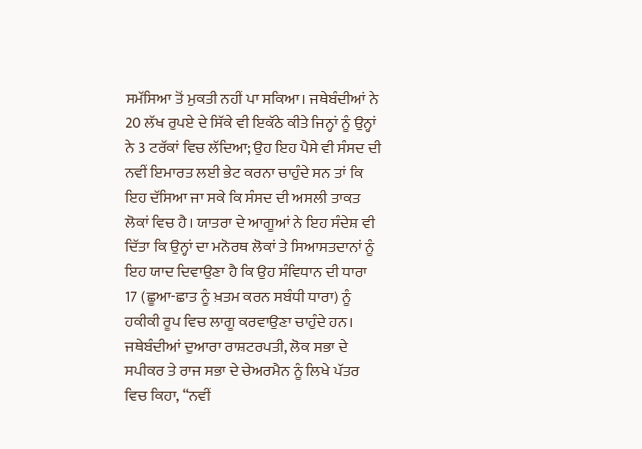ਸਮੱਸਿਆ ਤੋਂ ਮੁਕਤੀ ਨਹੀਂ ਪਾ ਸਕਿਆ। ਜਥੇਬੰਦੀਆਂ ਨੇ 20 ਲੱਖ ਰੁਪਏ ਦੇ ਸਿੱਕੇ ਵੀ ਇਕੱਠੇ ਕੀਤੇ ਜਿਨ੍ਹਾਂ ਨੂੰ ਉਨ੍ਹਾਂ ਨੇ 3 ਟਰੱਕਾਂ ਵਿਚ ਲੱਦਿਆ; ਉਹ ਇਹ ਪੈਸੇ ਵੀ ਸੰਸਦ ਦੀ ਨਵੀਂ ਇਮਾਰਤ ਲਈ ਭੇਟ ਕਰਨਾ ਚਾਹੁੰਦੇ ਸਨ ਤਾਂ ਕਿ ਇਹ ਦੱਸਿਆ ਜਾ ਸਕੇ ਕਿ ਸੰਸਦ ਦੀ ਅਸਲੀ ਤਾਕਤ ਲੋਕਾਂ ਵਿਚ ਹੈ। ਯਾਤਰਾ ਦੇ ਆਗੂਆਂ ਨੇ ਇਹ ਸੰਦੇਸ਼ ਵੀ ਦਿੱਤਾ ਕਿ ਉਨ੍ਹਾਂ ਦਾ ਮਨੋਰਥ ਲੋਕਾਂ ਤੇ ਸਿਆਸਤਦਾਨਾਂ ਨੂੰ ਇਹ ਯਾਦ ਦਿਵਾਉਣਾ ਹੈ ਕਿ ਉਹ ਸੰਵਿਧਾਨ ਦੀ ਧਾਰਾ 17 (ਛੂਆ-ਛਾਤ ਨੂੰ ਖ਼ਤਮ ਕਰਨ ਸਬੰਧੀ ਧਾਰਾ) ਨੂੰ ਹਕੀਕੀ ਰੂਪ ਵਿਚ ਲਾਗੂ ਕਰਵਾਉਣਾ ਚਾਹੁੰਦੇ ਹਨ। ਜਥੇਬੰਦੀਆਂ ਦੁਆਰਾ ਰਾਸ਼ਟਰਪਤੀ, ਲੋਕ ਸਭਾ ਦੇ ਸਪੀਕਰ ਤੇ ਰਾਜ ਸਭਾ ਦੇ ਚੇਅਰਮੈਨ ਨੂੰ ਲਿਖੇ ਪੱਤਰ ਵਿਚ ਕਿਹਾ, ‘‘ਨਵੀਂ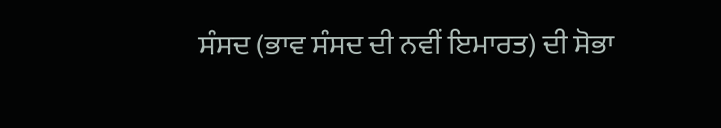ਸੰਸਦ (ਭਾਵ ਸੰਸਦ ਦੀ ਨਵੀਂ ਇਮਾਰਤ) ਦੀ ਸੋਭਾ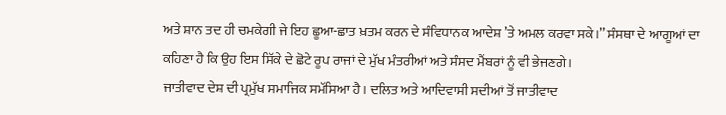ਅਤੇ ਸ਼ਾਨ ਤਦ ਹੀ ਚਮਕੇਗੀ ਜੇ ਇਹ ਛੂਆ-ਛਾਤ ਖ਼ਤਮ ਕਰਨ ਦੇ ਸੰਵਿਧਾਨਕ ਆਦੇਸ਼ ’ਤੇ ਅਮਲ ਕਰਵਾ ਸਕੇ।’’ ਸੰਸਥਾ ਦੇ ਆਗੂਆਂ ਦਾ ਕਹਿਣਾ ਹੈ ਕਿ ਉਹ ਇਸ ਸਿੱਕੇ ਦੇ ਛੋਟੇ ਰੂਪ ਰਾਜਾਂ ਦੇ ਮੁੱਖ ਮੰਤਰੀਆਂ ਅਤੇ ਸੰਸਦ ਮੈਂਬਰਾਂ ਨੂੰ ਵੀ ਭੇਜਣਗੇ।
ਜਾਤੀਵਾਦ ਦੇਸ਼ ਦੀ ਪ੍ਰਮੁੱਖ ਸਮਾਜਿਕ ਸਮੱਸਿਆ ਹੈ। ਦਲਿਤ ਅਤੇ ਆਦਿਵਾਸੀ ਸਦੀਆਂ ਤੋਂ ਜਾਤੀਵਾਦ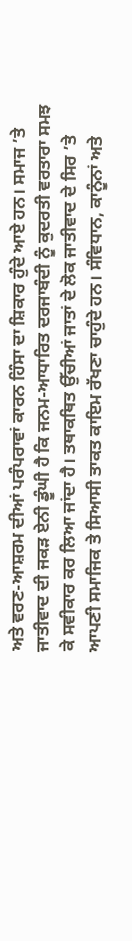ਅਤੇ ਵਰਣ-ਆਸ਼ਰਮ ਦੀਆਂ ਪਰੰਪਰਾਵਾਂ ਕਾਰਨ ਹਿੰਸਾ ਦਾ ਸ਼ਿਕਾਰ ਹੁੰਦੇ ਆਏ ਹਨ। ਸਮਾਜ ’ਤੇ ਜਾਤੀਵਾਦ ਦੀ ਜਕੜ ਏਨੀ ਡੂੰਘੀ ਹੈ ਕਿ ਜਨਮ-ਆਧਾਰਿਤ ਦਰਜਾਬੰਦੀ ਨੂੰ ਕੁਦਰਤੀ ਵਰਤਾਰਾ ਸਮਝ ਕੇ ਸਵੀਕਾਰ ਕਰ ਲਿਆ ਜਾਂਦਾ ਹੈ। ਤਥਾਕਥਿਤ ਉੱਚੀਆਂ ਜਾਤਾਂ ਦੇ ਲੋਕ ਜਾਤੀਵਾਦ ਦੇ ਸਿਰ ’ਤੇ ਆਪਣੀ ਸਮਾਜਿਕ ਤੇ ਸਿਆਸੀ ਤਾਕਤ ਕਾਇਮ ਰੱਖਣਾ ਚਾਹੁੰਦੇ ਹਨ। ਸੰਵਿਧਾਨ, ਕਾਨੂੰਨਾਂ ਅਤੇ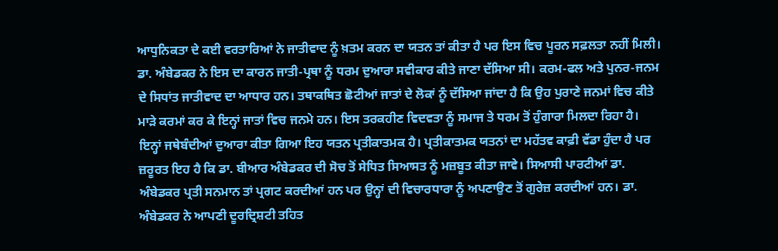ਆਧੁਨਿਕਤਾ ਦੇ ਕਈ ਵਰਤਾਰਿਆਂ ਨੇ ਜਾਤੀਵਾਦ ਨੂੰ ਖ਼ਤਮ ਕਰਨ ਦਾ ਯਤਨ ਤਾਂ ਕੀਤਾ ਹੈ ਪਰ ਇਸ ਵਿਚ ਪੂਰਨ ਸਫ਼ਲਤਾ ਨਹੀਂ ਮਿਲੀ। ਡਾ. ਅੰਬੇਡਕਰ ਨੇ ਇਸ ਦਾ ਕਾਰਨ ਜਾਤੀ-ਪ੍ਰਥਾ ਨੂੰ ਧਰਮ ਦੁਆਰਾ ਸਵੀਕਾਰ ਕੀਤੇ ਜਾਣਾ ਦੱਸਿਆ ਸੀ। ਕਰਮ-ਫਲ ਅਤੇ ਪੁਨਰ-ਜਨਮ ਦੇ ਸਿਧਾਂਤ ਜਾਤੀਵਾਦ ਦਾ ਆਧਾਰ ਹਨ। ਤਥਾਕਥਿਤ ਛੋਟੀਆਂ ਜਾਤਾਂ ਦੇ ਲੋਕਾਂ ਨੂੰ ਦੱਸਿਆ ਜਾਂਦਾ ਹੈ ਕਿ ਉਹ ਪੁਰਾਣੇ ਜਨਮਾਂ ਵਿਚ ਕੀਤੇ ਮਾੜੇ ਕਰਮਾਂ ਕਰ ਕੇ ਇਨ੍ਹਾਂ ਜਾਤਾਂ ਵਿਚ ਜਨਮੇ ਹਨ। ਇਸ ਤਰਕਹੀਣ ਵਿਦਵਤਾ ਨੂੰ ਸਮਾਜ ਤੇ ਧਰਮ ਤੋਂ ਹੁੰਗਾਰਾ ਮਿਲਦਾ ਰਿਹਾ ਹੈ। ਇਨ੍ਹਾਂ ਜਥੇਬੰਦੀਆਂ ਦੁਆਰਾ ਕੀਤਾ ਗਿਆ ਇਹ ਯਤਨ ਪ੍ਰਤੀਕਾਤਮਕ ਹੈ। ਪ੍ਰਤੀਕਾਤਮਕ ਯਤਨਾਂ ਦਾ ਮਹੱਤਵ ਕਾਫ਼ੀ ਵੱਡਾ ਹੁੰਦਾ ਹੈ ਪਰ ਜ਼ਰੂਰਤ ਇਹ ਹੈ ਕਿ ਡਾ. ਬੀਆਰ ਅੰਬੇਡਕਰ ਦੀ ਸੋਚ ਤੋਂ ਸੇਧਿਤ ਸਿਆਸਤ ਨੂੰ ਮਜ਼ਬੂਤ ਕੀਤਾ ਜਾਵੇ। ਸਿਆਸੀ ਪਾਰਟੀਆਂ ਡਾ. ਅੰਬੇਡਕਰ ਪ੍ਰਤੀ ਸਨਮਾਨ ਤਾਂ ਪ੍ਰਗਟ ਕਰਦੀਆਂ ਹਨ ਪਰ ਉਨ੍ਹਾਂ ਦੀ ਵਿਚਾਰਧਾਰਾ ਨੂੰ ਅਪਣਾਉਣ ਤੋਂ ਗੁਰੇਜ਼ ਕਰਦੀਆਂ ਹਨ। ਡਾ. ਅੰਬੇਡਕਰ ਨੇ ਆਪਣੀ ਦੂਰਦ੍ਰਿਸ਼ਟੀ ਤਹਿਤ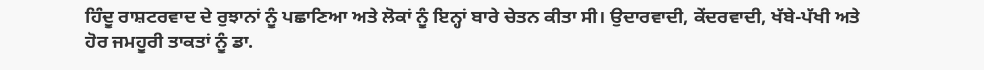ਹਿੰਦੂ ਰਾਸ਼ਟਰਵਾਦ ਦੇ ਰੁਝਾਨਾਂ ਨੂੰ ਪਛਾਣਿਆ ਅਤੇ ਲੋਕਾਂ ਨੂੰ ਇਨ੍ਹਾਂ ਬਾਰੇ ਚੇਤਨ ਕੀਤਾ ਸੀ। ਉਦਾਰਵਾਦੀ, ਕੇਂਦਰਵਾਦੀ, ਖੱਬੇ-ਪੱਖੀ ਅਤੇ ਹੋਰ ਜਮਹੂਰੀ ਤਾਕਤਾਂ ਨੂੰ ਡਾ.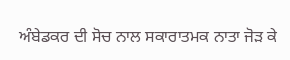ਅੰਬੇਡਕਰ ਦੀ ਸੋਚ ਨਾਲ ਸਕਾਰਾਤਮਕ ਨਾਤਾ ਜੋੜ ਕੇ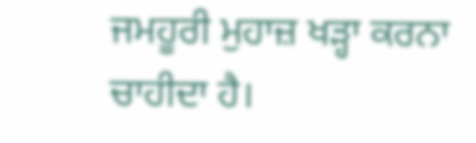ਜਮਹੂਰੀ ਮੁਹਾਜ਼ ਖੜ੍ਹਾ ਕਰਨਾ ਚਾਹੀਦਾ ਹੈ।